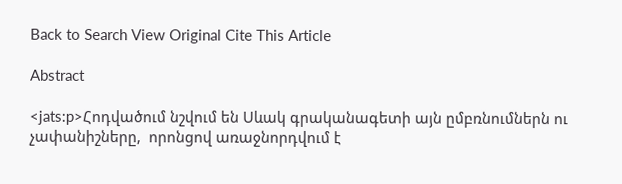Back to Search View Original Cite This Article

Abstract

<jats:p>Հոդվածում նշվում են Սևակ գրականագետի այն ըմբռնումներն ու չափանիշները,  որոնցով առաջնորդվում է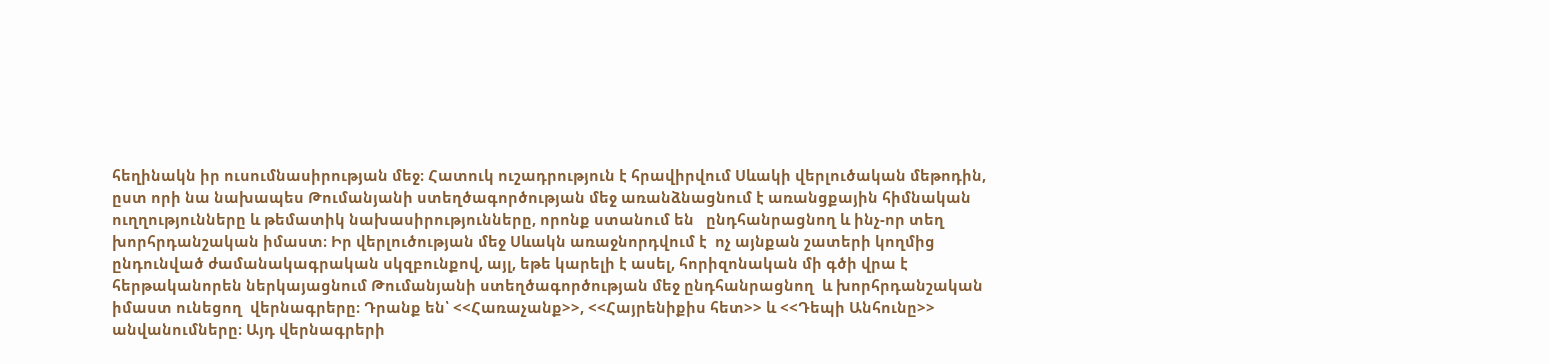հեղինակն իր ուսումնասիրության մեջ։ Հատուկ ուշադրություն է հրավիրվում Սևակի վերլուծական մեթոդին, ըստ որի նա նախապես Թումանյանի ստեղծագործության մեջ առանձնացնում է առանցքային հիմնական ուղղությունները և թեմատիկ նախասիրությունները, որոնք ստանում են   ընդհանրացնող և ինչ-որ տեղ խորհրդանշական իմաստ։ Իր վերլուծության մեջ Սևակն առաջնորդվում է  ոչ այնքան շատերի կողմից ընդունված ժամանակագրական սկզբունքով, այլ, եթե կարելի է ասել, հորիզոնական մի գծի վրա է հերթականորեն ներկայացնում Թումանյանի ստեղծագործության մեջ ընդհանրացնող  և խորհրդանշական իմաստ ունեցող  վերնագրերը։ Դրանք են՝ <<Հառաչանք>>, <<Հայրենիքիս հետ>> և <<Դեպի Անհունը>> անվանումները։ Այդ վերնագրերի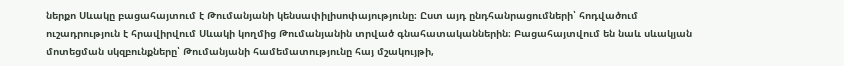ներքո Սևակը բացահայտում է Թումանյանի կենսափիլիսոփայությունը։ Ըստ այդ ընդհանրացումների՝ հոդվածում ուշադրություն է հրավիրվում Սևակի կողմից Թումանյանին տրված գնահատականներին։ Բացահայտվում են նաև սևակյան մոտեցման սկզբունքները՝ Թումանյանի համեմատությունը հայ մշակույթի,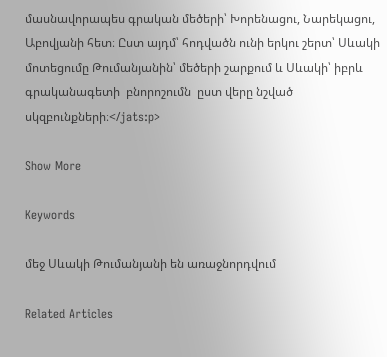մասնավորապես գրական մեծերի՝ Խորենացու, Նարեկացու, Աբովյանի հետ։ Ըստ այդմ՝ հոդվածն ունի երկու շերտ՝ Սևակի մոտեցումը Թումանյանին՝ մեծերի շարքում և Սևակի՝ իբրև գրականագետի  բնորոշումն  ըստ վերը նշված սկզբունքների։</jats:p>

Show More

Keywords

մեջ Սևակի Թումանյանի են առաջնորդվում

Related Articles